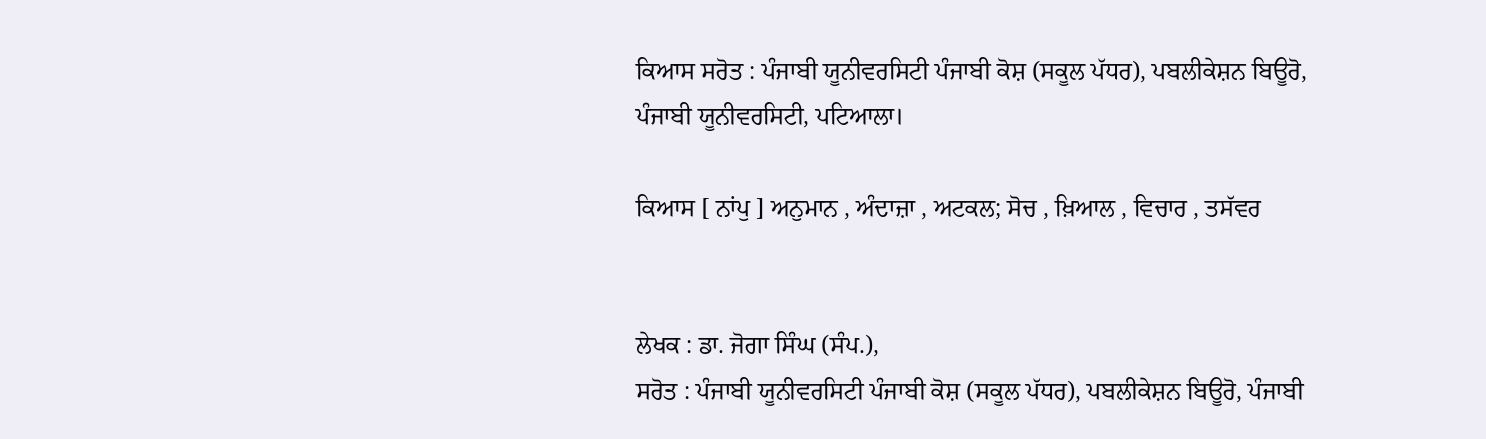ਕਿਆਸ ਸਰੋਤ : ਪੰਜਾਬੀ ਯੂਨੀਵਰਸਿਟੀ ਪੰਜਾਬੀ ਕੋਸ਼ (ਸਕੂਲ ਪੱਧਰ), ਪਬਲੀਕੇਸ਼ਨ ਬਿਊਰੋ, ਪੰਜਾਬੀ ਯੂਨੀਵਰਸਿਟੀ, ਪਟਿਆਲਾ।

ਕਿਆਸ [ ਨਾਂਪੁ ] ਅਨੁਮਾਨ , ਅੰਦਾਜ਼ਾ , ਅਟਕਲ; ਸੋਚ , ਖ਼ਿਆਲ , ਵਿਚਾਰ , ਤਸੱਵਰ


ਲੇਖਕ : ਡਾ. ਜੋਗਾ ਸਿੰਘ (ਸੰਪ.),
ਸਰੋਤ : ਪੰਜਾਬੀ ਯੂਨੀਵਰਸਿਟੀ ਪੰਜਾਬੀ ਕੋਸ਼ (ਸਕੂਲ ਪੱਧਰ), ਪਬਲੀਕੇਸ਼ਨ ਬਿਊਰੋ, ਪੰਜਾਬੀ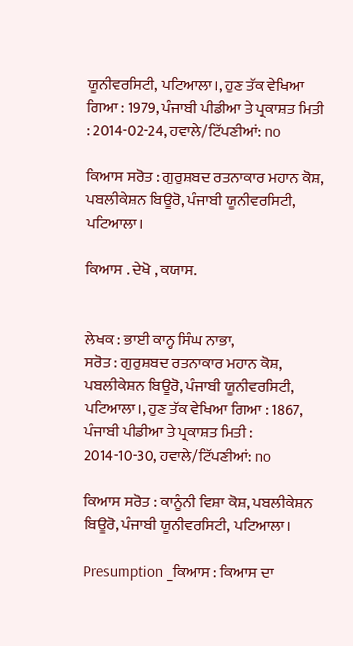ਯੂਨੀਵਰਸਿਟੀ, ਪਟਿਆਲਾ।, ਹੁਣ ਤੱਕ ਵੇਖਿਆ ਗਿਆ : 1979, ਪੰਜਾਬੀ ਪੀਡੀਆ ਤੇ ਪ੍ਰਕਾਸ਼ਤ ਮਿਤੀ : 2014-02-24, ਹਵਾਲੇ/ਟਿੱਪਣੀਆਂ: no

ਕਿਆਸ ਸਰੋਤ : ਗੁਰੁਸ਼ਬਦ ਰਤਨਾਕਾਰ ਮਹਾਨ ਕੋਸ਼, ਪਬਲੀਕੇਸ਼ਨ ਬਿਊਰੋ, ਪੰਜਾਬੀ ਯੂਨੀਵਰਸਿਟੀ, ਪਟਿਆਲਾ।

ਕਿਆਸ . ਦੇਖੋ , ਕਯਾਸ.


ਲੇਖਕ : ਭਾਈ ਕਾਨ੍ਹ ਸਿੰਘ ਨਾਭਾ,
ਸਰੋਤ : ਗੁਰੁਸ਼ਬਦ ਰਤਨਾਕਾਰ ਮਹਾਨ ਕੋਸ਼, ਪਬਲੀਕੇਸ਼ਨ ਬਿਊਰੋ, ਪੰਜਾਬੀ ਯੂਨੀਵਰਸਿਟੀ, ਪਟਿਆਲਾ।, ਹੁਣ ਤੱਕ ਵੇਖਿਆ ਗਿਆ : 1867, ਪੰਜਾਬੀ ਪੀਡੀਆ ਤੇ ਪ੍ਰਕਾਸ਼ਤ ਮਿਤੀ : 2014-10-30, ਹਵਾਲੇ/ਟਿੱਪਣੀਆਂ: no

ਕਿਆਸ ਸਰੋਤ : ਕਾਨੂੰਨੀ ਵਿਸ਼ਾ ਕੋਸ਼, ਪਬਲੀਕੇਸ਼ਨ ਬਿਊਰੋ, ਪੰਜਾਬੀ ਯੂਨੀਵਰਸਿਟੀ, ਪਟਿਆਲਾ।

Presumption _ਕਿਆਸ : ਕਿਆਸ ਦਾ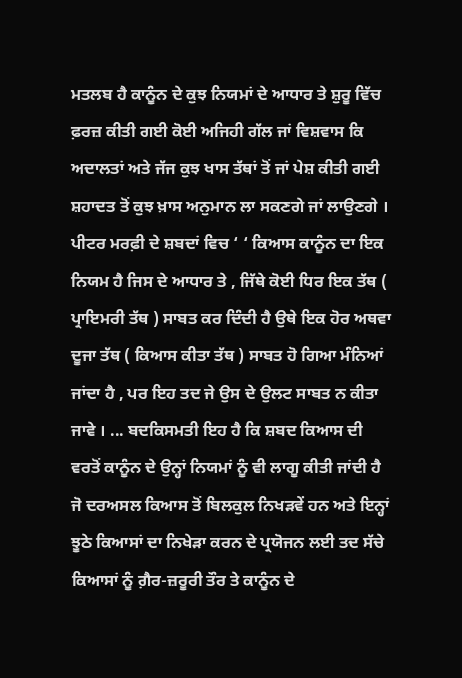ਮਤਲਬ ਹੈ ਕਾਨੂੰਨ ਦੇ ਕੁਝ ਨਿਯਮਾਂ ਦੇ ਆਧਾਰ ਤੇ ਸ਼ੁਰੂ ਵਿੱਚ ਫ਼ਰਜ਼ ਕੀਤੀ ਗਈ ਕੋਈ ਅਜਿਹੀ ਗੱਲ ਜਾਂ ਵਿਸ਼ਵਾਸ ਕਿ ਅਦਾਲਤਾਂ ਅਤੇ ਜੱਜ ਕੁਝ ਖਾਸ ਤੱਥਾਂ ਤੋਂ ਜਾਂ ਪੇਸ਼ ਕੀਤੀ ਗਈ ਸ਼ਹਾਦਤ ਤੋਂ ਕੁਝ ਖ਼ਾਸ ਅਨੁਮਾਨ ਲਾ ਸਕਣਗੇ ਜਾਂ ਲਾਉਣਗੇ । ਪੀਟਰ ਮਰਫ਼ੀ ਦੇ ਸ਼ਬਦਾਂ ਵਿਚ ‘ ‘ ਕਿਆਸ ਕਾਨੂੰਨ ਦਾ ਇਕ ਨਿਯਮ ਹੈ ਜਿਸ ਦੇ ਆਧਾਰ ਤੇ , ਜਿੱਥੇ ਕੋਈ ਧਿਰ ਇਕ ਤੱਥ ( ਪ੍ਰਾਇਮਰੀ ਤੱਥ ) ਸਾਬਤ ਕਰ ਦਿੰਦੀ ਹੈ ਉਥੇ ਇਕ ਹੋਰ ਅਥਵਾ ਦੂਜਾ ਤੱਥ ( ਕਿਆਸ ਕੀਤਾ ਤੱਥ ) ਸਾਬਤ ਹੋ ਗਿਆ ਮੰਨਿਆਂ ਜਾਂਦਾ ਹੈ , ਪਰ ਇਹ ਤਦ ਜੇ ਉਸ ਦੇ ਉਲਟ ਸਾਬਤ ਨ ਕੀਤਾ ਜਾਵੇ । ... ਬਦਕਿਸਮਤੀ ਇਹ ਹੈ ਕਿ ਸ਼ਬਦ ਕਿਆਸ ਦੀ ਵਰਤੋਂ ਕਾਨੂੰਨ ਦੇ ਉਨ੍ਹਾਂ ਨਿਯਮਾਂ ਨੂੰ ਵੀ ਲਾਗੂ ਕੀਤੀ ਜਾਂਦੀ ਹੈ ਜੋ ਦਰਅਸਲ ਕਿਆਸ ਤੋਂ ਬਿਲਕੁਲ ਨਿਖੜਵੇਂ ਹਨ ਅਤੇ ਇਨ੍ਹਾਂ ਝੂਠੇ ਕਿਆਸਾਂ ਦਾ ਨਿਖੇੜਾ ਕਰਨ ਦੇ ਪ੍ਰਯੋਜਨ ਲਈ ਤਦ ਸੱਚੇ ਕਿਆਸਾਂ ਨੂੰ ਗ਼ੈਰ-ਜ਼ਰੂਰੀ ਤੌਰ ਤੇ ਕਾਨੂੰਨ ਦੇ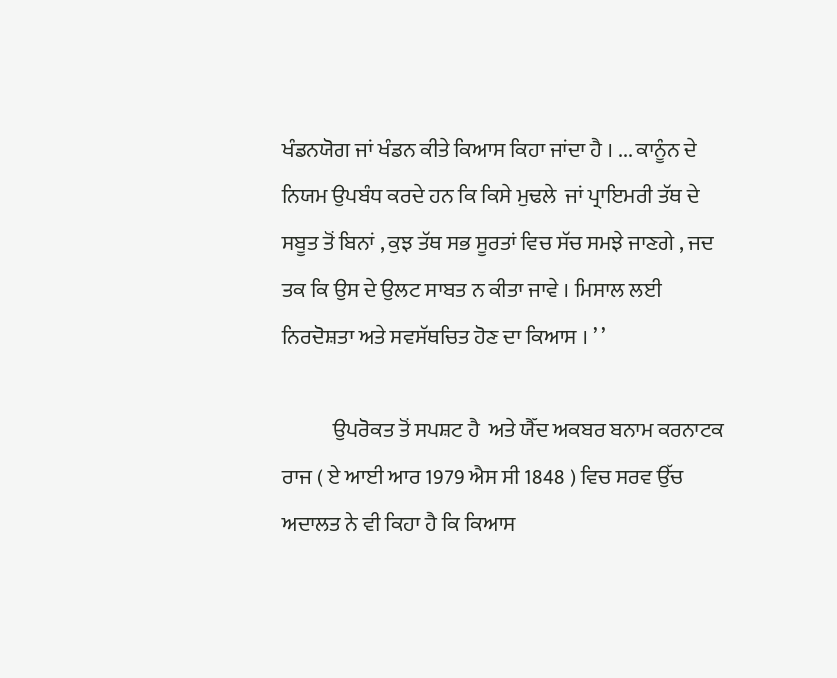ਖੰਡਨਯੋਗ ਜਾਂ ਖੰਡਨ ਕੀਤੇ ਕਿਆਸ ਕਿਹਾ ਜਾਂਦਾ ਹੈ । ... ਕਾਨੂੰਨ ਦੇ ਨਿਯਮ ਉਪਬੰਧ ਕਰਦੇ ਹਨ ਕਿ ਕਿਸੇ ਮੁਢਲੇ  ਜਾਂ ਪ੍ਰਾਇਮਰੀ ਤੱਥ ਦੇ ਸਬੂਤ ਤੋਂ ਬਿਨਾਂ , ਕੁਝ ਤੱਥ ਸਭ ਸੂਰਤਾਂ ਵਿਚ ਸੱਚ ਸਮਝੇ ਜਾਣਗੇ , ਜਦ ਤਕ ਕਿ ਉਸ ਦੇ ਉਲਟ ਸਾਬਤ ਨ ਕੀਤਾ ਜਾਵੇ । ਮਿਸਾਲ ਲਈ ਨਿਰਦੋਸ਼ਤਾ ਅਤੇ ਸਵਸੱਥਚਿਤ ਹੋਣ ਦਾ ਕਿਆਸ । ’ ’

            ਉਪਰੋਕਤ ਤੋਂ ਸਪਸ਼ਟ ਹੈ  ਅਤੇ ਯੈੱਦ ਅਕਬਰ ਬਨਾਮ ਕਰਨਾਟਕ ਰਾਜ ( ਏ ਆਈ ਆਰ 1979 ਐਸ ਸੀ 1848 ) ਵਿਚ ਸਰਵ ਉੱਚ ਅਦਾਲਤ ਨੇ ਵੀ ਕਿਹਾ ਹੈ ਕਿ ਕਿਆਸ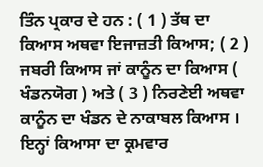ਤਿੰਨ ਪ੍ਰਕਾਰ ਦੇ ਹਨ : ( 1 ) ਤੱਥ ਦਾ ਕਿਆਸ ਅਥਵਾ ਇਜਾਜ਼ਤੀ ਕਿਆਸ; ( 2 ) ਜਬਰੀ ਕਿਆਸ ਜਾਂ ਕਾਨੂੰਨ ਦਾ ਕਿਆਸ ( ਖੰਡਨਯੋਗ ) ਅਤੇ ( 3 ) ਨਿਰਣੇਈ ਅਥਵਾ ਕਾਨੂੰਨ ਦਾ ਖੰਡਨ ਦੇ ਨਾਕਾਬਲ ਕਿਆਸ । ਇਨ੍ਹਾਂ ਕਿਆਸਾ ਦਾ ਕ੍ਰਮਵਾਰ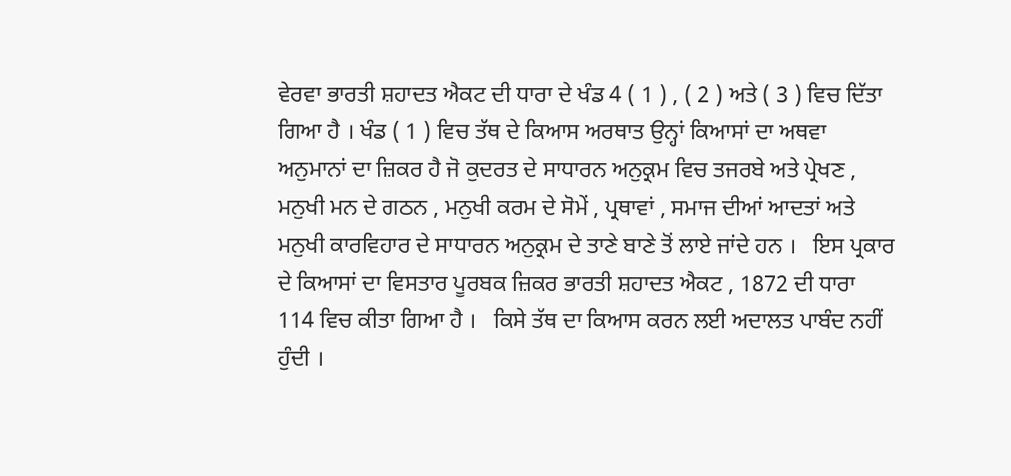ਵੇਰਵਾ ਭਾਰਤੀ ਸ਼ਹਾਦਤ ਐਕਟ ਦੀ ਧਾਰਾ ਦੇ ਖੰਡ 4 ( 1 ) , ( 2 ) ਅਤੇ ( 3 ) ਵਿਚ ਦਿੱਤਾ ਗਿਆ ਹੈ । ਖੰਡ ( 1 ) ਵਿਚ ਤੱਥ ਦੇ ਕਿਆਸ ਅਰਥਾਤ ਉਨ੍ਹਾਂ ਕਿਆਸਾਂ ਦਾ ਅਥਵਾ ਅਨੁਮਾਨਾਂ ਦਾ ਜ਼ਿਕਰ ਹੈ ਜੋ ਕੁਦਰਤ ਦੇ ਸਾਧਾਰਨ ਅਨੁਕ੍ਰਮ ਵਿਚ ਤਜਰਬੇ ਅਤੇ ਪ੍ਰੇਖਣ , ਮਨੁਖੀ ਮਨ ਦੇ ਗਠਨ , ਮਨੁਖੀ ਕਰਮ ਦੇ ਸੋਮੇਂ , ਪ੍ਰਥਾਵਾਂ , ਸਮਾਜ ਦੀਆਂ ਆਦਤਾਂ ਅਤੇ ਮਨੁਖੀ ਕਾਰਵਿਹਾਰ ਦੇ ਸਾਧਾਰਨ ਅਨੁਕ੍ਰਮ ਦੇ ਤਾਣੇ ਬਾਣੇ ਤੋਂ ਲਾਏ ਜਾਂਦੇ ਹਨ ।   ਇਸ ਪ੍ਰਕਾਰ ਦੇ ਕਿਆਸਾਂ ਦਾ ਵਿਸਤਾਰ ਪੂਰਬਕ ਜ਼ਿਕਰ ਭਾਰਤੀ ਸ਼ਹਾਦਤ ਐਕਟ , 1872 ਦੀ ਧਾਰਾ 114 ਵਿਚ ਕੀਤਾ ਗਿਆ ਹੈ ।   ਕਿਸੇ ਤੱਥ ਦਾ ਕਿਆਸ ਕਰਨ ਲਈ ਅਦਾਲਤ ਪਾਬੰਦ ਨਹੀਂ ਹੁੰਦੀ ।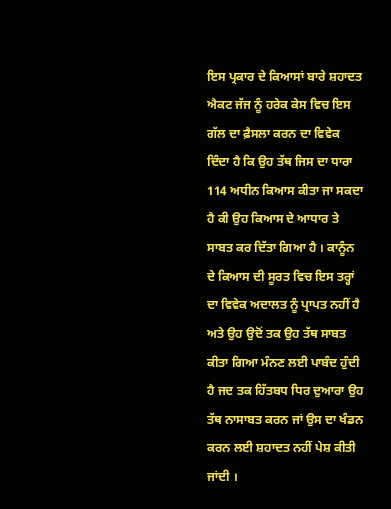ਇਸ ਪ੍ਰਕਾਰ ਦੇ ਕਿਆਸਾਂ ਬਾਰੇ ਸ਼ਹਾਦਤ ਐਕਟ ਜੱਜ ਨੂੰ ਹਰੇਕ ਕੇਸ ਵਿਚ ਇਸ ਗੱਲ ਦਾ ਫ਼ੈਸਲਾ ਕਰਨ ਦਾ ਵਿਵੇਕ ਦਿੰਦਾ ਹੈ ਕਿ ਉਹ ਤੱਥ ਜਿਸ ਦਾ ਧਾਰਾ 114 ਅਧੀਨ ਕਿਆਸ ਕੀਤਾ ਜਾ ਸਕਦਾ ਹੈ ਕੀ ਉਹ ਕਿਆਸ ਦੇ ਆਧਾਰ ਤੇ ਸਾਬਤ ਕਰ ਦਿੱਤਾ ਗਿਆ ਹੈ । ਕਾਨੂੰਨ ਦੇ ਕਿਆਸ ਦੀ ਸੂਰਤ ਵਿਚ ਇਸ ਤਰ੍ਹਾਂ ਦਾ ਵਿਵੇਕ ਅਦਾਲਤ ਨੂੰ ਪ੍ਰਾਪਤ ਨਹੀਂ ਹੈ ਅਤੇ ਉਹ ਉਦੋਂ ਤਕ ਉਹ ਤੱਥ ਸਾਬਤ ਕੀਤਾ ਗਿਆ ਮੰਨਣ ਲਈ ਪਾਬੰਦ ਹੁੰਦੀ ਹੈ ਜਦ ਤਕ ਹਿੱਤਬਧ ਧਿਰ ਦੁਆਰਾ ਉਹ ਤੱਥ ਨਾਸਾਬਤ ਕਰਨ ਜਾਂ ਉਸ ਦਾ ਖੰਡਨ ਕਰਨ ਲਈ ਸ਼ਹਾਦਤ ਨਹੀਂ ਪੇਸ਼ ਕੀਤੀ ਜਾਂਦੀ ।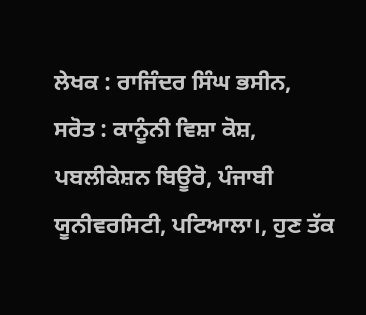ਲੇਖਕ : ਰਾਜਿੰਦਰ ਸਿੰਘ ਭਸੀਨ,
ਸਰੋਤ : ਕਾਨੂੰਨੀ ਵਿਸ਼ਾ ਕੋਸ਼, ਪਬਲੀਕੇਸ਼ਨ ਬਿਊਰੋ, ਪੰਜਾਬੀ ਯੂਨੀਵਰਸਿਟੀ, ਪਟਿਆਲਾ।, ਹੁਣ ਤੱਕ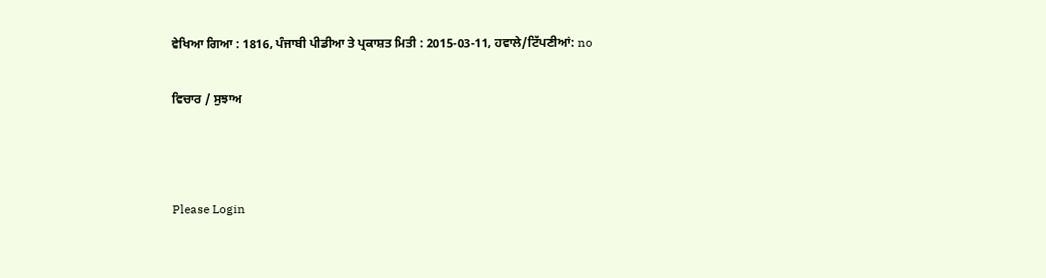ਵੇਖਿਆ ਗਿਆ : 1816, ਪੰਜਾਬੀ ਪੀਡੀਆ ਤੇ ਪ੍ਰਕਾਸ਼ਤ ਮਿਤੀ : 2015-03-11, ਹਵਾਲੇ/ਟਿੱਪਣੀਆਂ: no

ਵਿਚਾਰ / ਸੁਝਾਅ



Please Login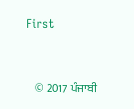First


    © 2017 ਪੰਜਾਬੀ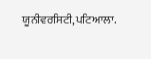ਯੂਨੀਵਰਸਿਟੀ,ਪਟਿਆਲਾ.